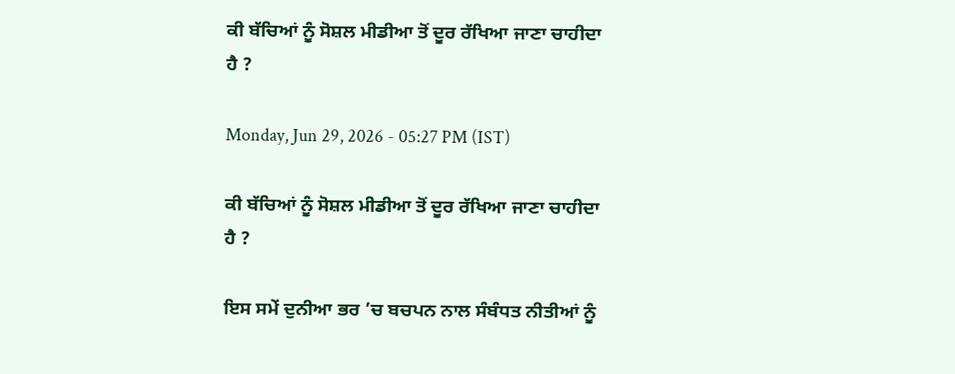ਕੀ ਬੱਚਿਆਂ ਨੂੰ ਸੋਸ਼ਲ ਮੀਡੀਆ ਤੋਂ ਦੂਰ ਰੱਖਿਆ ਜਾਣਾ ਚਾਹੀਦਾ ਹੈ ?

Monday, Jun 29, 2026 - 05:27 PM (IST)

ਕੀ ਬੱਚਿਆਂ ਨੂੰ ਸੋਸ਼ਲ ਮੀਡੀਆ ਤੋਂ ਦੂਰ ਰੱਖਿਆ ਜਾਣਾ ਚਾਹੀਦਾ ਹੈ ?

ਇਸ ਸਮੇਂ ਦੁਨੀਆ ਭਰ ’ਚ ਬਚਪਨ ਨਾਲ ਸੰਬੰਧਤ ਨੀਤੀਆਂ ਨੂੰ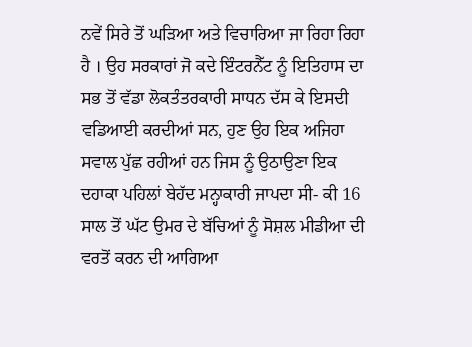ਨਵੇਂ ਸਿਰੇ ਤੋਂ ਘੜਿਆ ਅਤੇ ਵਿਚਾਰਿਆ ਜਾ ਰਿਹਾ ਰਿਹਾ ਹੈ । ਉਹ ਸਰਕਾਰਾਂ ਜੋ ਕਦੇ ਇੰਟਰਨੈੱਟ ਨੂੰ ਇਤਿਹਾਸ ਦਾ ਸਭ ਤੋਂ ਵੱਡਾ ਲੋਕਤੰਤਰਕਾਰੀ ਸਾਧਨ ਦੱਸ ਕੇ ਇਸਦੀ ਵਡਿਆਈ ਕਰਦੀਆਂ ਸਨ, ਹੁਣ ਉਹ ਇਕ ਅਜਿਹਾ ਸਵਾਲ ਪੁੱਛ ਰਹੀਆਂ ਹਨ ਜਿਸ ਨੂੰ ਉਠਾਉਣਾ ਇਕ ਦਹਾਕਾ ਪਹਿਲਾਂ ਬੇਹੱਦ ਮਨ੍ਹਾਕਾਰੀ ਜਾਪਦਾ ਸੀ- ਕੀ 16 ਸਾਲ ਤੋਂ ਘੱਟ ਉਮਰ ਦੇ ਬੱਚਿਆਂ ਨੂੰ ਸੋਸ਼ਲ ਮੀਡੀਆ ਦੀ ਵਰਤੋਂ ਕਰਨ ਦੀ ਆਗਿਆ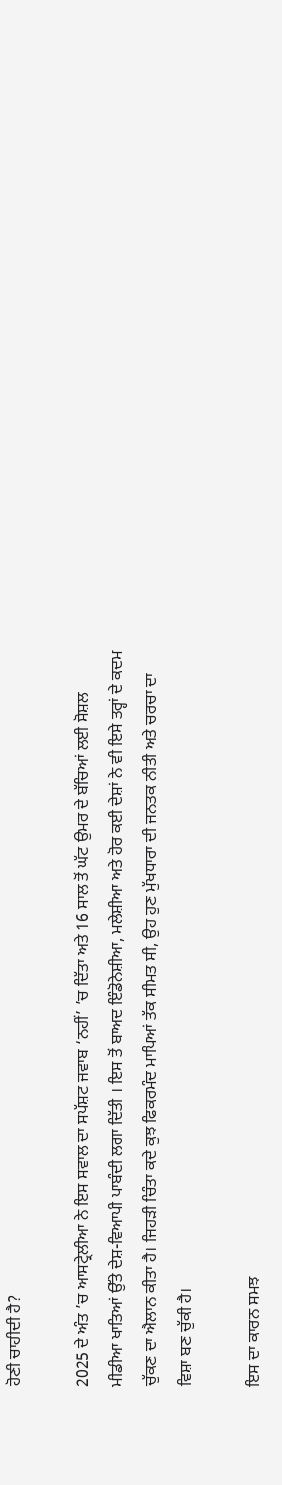ਹੋਣੀ ਚਾਹੀਦੀ ਹੈ?

2025 ਦੇ ਅੰਤ ’ਚ ਆਸਟ੍ਰੇਲੀਆ ਨੇ ਇਸ ਸਵਾਲ ਦਾ ਸਪੱਸ਼ਟ ਜਵਾਬ ‘ਨਹੀਂ’ ’ਚ ਦਿੱਤਾ ਅਤੇ 16 ਸਾਲ ਤੋਂ ਘੱਟ ਉਮਰ ਦੇ ਬੱਚਿਆਂ ਲਈ ਸੋਸ਼ਲ ਮੀਡੀਆ ਖਾਤਿਆਂ ਉੱਤੇ ਦੇਸ਼-ਵਿਆਪੀ ਪਾਬੰਦੀ ਲਗਾ ਦਿੱਤੀ । ਇਸ ਤੋਂ ਬਾਅਦ ਇੰਡੋਨੇਸ਼ੀਆ, ਮਲੇਸ਼ੀਆ ਅਤੇ ਹੋਰ ਕਈ ਦੇਸ਼ਾਂ ਨੇ ਵੀ ਇਸੇ ਤਰ੍ਹਾਂ ਦੇ ਕਦਮ ਚੁੱਕਣ ਦਾ ਐਲਾਨ ਕੀਤਾ ਹੈ। ਜਿਹੜੀ ਚਿੰਤਾ ਕਦੇ ਕੁਝ ਫਿਕਰਮੰਦ ਮਾਪਿਆਂ ਤੱਕ ਸੀਮਤ ਸੀ, ਉਹ ਹੁਣ ਮੁੱਖਧਾਰਾ ਦੀ ਜਨਤਕ ਨੀਤੀ ਅਤੇ ਚਰਚਾ ਦਾ ਵਿਸ਼ਾ ਬਣ ਚੁੱਕੀ ਹੈ।

ਇਸ ਦਾ ਕਾਰਨ ਸਮਝ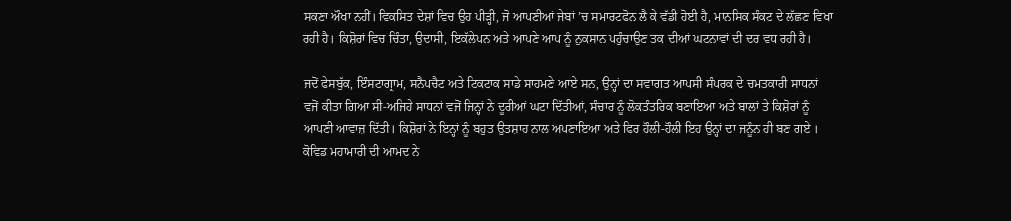ਸਕਣਾ ਔਖਾ ਨਹੀਂ। ਵਿਕਸਿਤ ਦੇਸ਼ਾਂ ਵਿਚ ਉਹ ਪੀੜ੍ਹੀ, ਜੋ ਆਪਣੀਆਂ ਜੇਬਾਂ ’ਚ ਸਮਾਰਟਫੋਨ ਲੈ ਕੇ ਵੱਡੀ ਹੋਈ ਹੈ, ਮਾਨਸਿਕ ਸੰਕਟ ਦੇ ਲੱਛਣ ਵਿਖਾ ਰਹੀ ਹੈ। ਕਿਸ਼ੋਰਾਂ ਵਿਚ ਚਿੰਤਾ, ਉਦਾਸੀ, ਇਕੱਲੇਪਨ ਅਤੇ ਆਪਣੇ ਆਪ ਨੂੰ ਨੁਕਸਾਨ ਪਹੁੰਚਾਉਣ ਤਕ ਦੀਆਂ ਘਟਨਾਵਾਂ ਦੀ ਦਰ ਵਧ ਰਹੀ ਹੈ।

ਜਦੋਂ ਫੇਸਬੁੱਕ, ਇੰਸਟਾਗ੍ਰਾਮ, ਸਨੈਪਚੈਟ ਅਤੇ ਟਿਕਟਾਕ ਸਾਡੇ ਸਾਹਮਣੇ ਆਏ ਸਨ, ਉਨ੍ਹਾਂ ਦਾ ਸਵਾਗਤ ਆਪਸੀ ਸੰਪਰਕ ਦੇ ਚਮਤਕਾਰੀ ਸਾਧਨਾਂ ਵਜੋਂ ਕੀਤਾ ਗਿਆ ਸੀ-ਅਜਿਹੇ ਸਾਧਨਾਂ ਵਜੋਂ ਜਿਨ੍ਹਾਂ ਨੇ ਦੂਰੀਆਂ ਘਟਾ ਦਿੱਤੀਆਂ, ਸੰਚਾਰ ਨੂੰ ਲੋਕਤੰਤਰਿਕ ਬਣਾਇਆ ਅਤੇ ਬਾਲਾਂ ਤੇ ਕਿਸ਼ੋਰਾਂ ਨੂੰ ਆਪਣੀ ਆਵਾਜ਼ ਦਿੱਤੀ। ਕਿਸ਼ੋਰਾਂ ਨੇ ਇਨ੍ਹਾਂ ਨੂੰ ਬਹੁਤ ਉਤਸ਼ਾਹ ਨਾਲ ਅਪਣਾਇਆ ਅਤੇ ਫਿਰ ਹੌਲੀ-ਹੌਲੀ ਇਹ ਉਨ੍ਹਾਂ ਦਾ ਜਨੂੰਨ ਹੀ ਬਣ ਗਏ । ਕੋਵਿਡ ਮਹਾਮਾਰੀ ਦੀ ਆਮਦ ਨੇ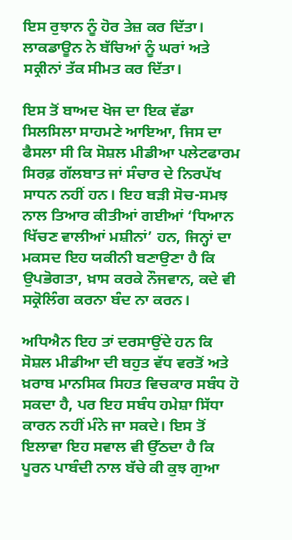ਇਸ ਰੁਝਾਨ ਨੂੰ ਹੋਰ ਤੇਜ਼ ਕਰ ਦਿੱਤਾ। ਲਾਕਡਾਊਨ ਨੇ ਬੱਚਿਆਂ ਨੂੰ ਘਰਾਂ ਅਤੇ ਸਕ੍ਰੀਨਾਂ ਤੱਕ ਸੀਮਤ ਕਰ ਦਿੱਤਾ।

ਇਸ ਤੋਂ ਬਾਅਦ ਖੋਜ ਦਾ ਇਕ ਵੱਡਾ ਸਿਲਸਿਲਾ ਸਾਹਮਣੇ ਆਇਆ, ਜਿਸ ਦਾ ਫੈਸਲਾ ਸੀ ਕਿ ਸੋਸ਼ਲ ਮੀਡੀਆ ਪਲੇਟਫਾਰਮ ਸਿਰਫ਼ ਗੱਲਬਾਤ ਜਾਂ ਸੰਚਾਰ ਦੇ ਨਿਰਪੱਖ ਸਾਧਨ ਨਹੀਂ ਹਨ। ਇਹ ਬੜੀ ਸੋਚ-ਸਮਝ ਨਾਲ ਤਿਆਰ ਕੀਤੀਆਂ ਗਈਆਂ ‘ਧਿਆਨ ਖਿੱਚਣ ਵਾਲੀਆਂ ਮਸ਼ੀਨਾਂ’ ਹਨ, ਜਿਨ੍ਹਾਂ ਦਾ ਮਕਸਦ ਇਹ ਯਕੀਨੀ ਬਣਾਉਣਾ ਹੈ ਕਿ ਉਪਭੋਗਤਾ, ਖ਼ਾਸ ਕਰਕੇ ਨੌਜਵਾਨ, ਕਦੇ ਵੀ ਸਕ੍ਰੋਲਿੰਗ ਕਰਨਾ ਬੰਦ ਨਾ ਕਰਨ।

ਅਧਿਐਨ ਇਹ ਤਾਂ ਦਰਸਾਉਂਦੇ ਹਨ ਕਿ ਸੋਸ਼ਲ ਮੀਡੀਆ ਦੀ ਬਹੁਤ ਵੱਧ ਵਰਤੋਂ ਅਤੇ ਖ਼ਰਾਬ ਮਾਨਸਿਕ ਸਿਹਤ ਵਿਚਕਾਰ ਸਬੰਧ ਹੋ ਸਕਦਾ ਹੈ, ਪਰ ਇਹ ਸਬੰਧ ਹਮੇਸ਼ਾ ਸਿੱਧਾ ਕਾਰਨ ਨਹੀਂ ਮੰਨੇ ਜਾ ਸਕਦੇ। ਇਸ ਤੋਂ ਇਲਾਵਾ ਇਹ ਸਵਾਲ ਵੀ ਉੱਠਦਾ ਹੈ ਕਿ ਪੂਰਨ ਪਾਬੰਦੀ ਨਾਲ ਬੱਚੇ ਕੀ ਕੁਝ ਗੁਆ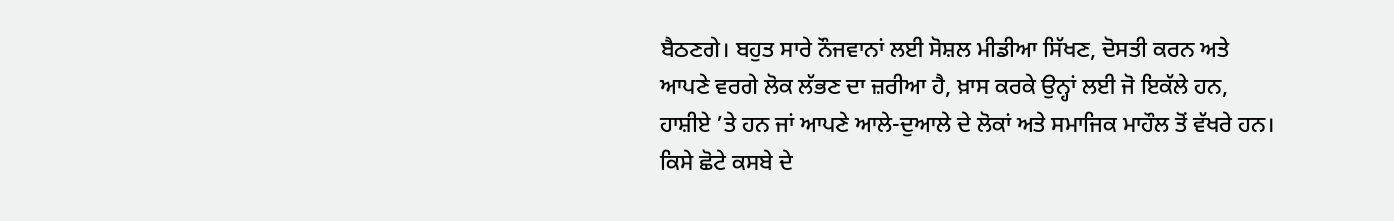ਬੈਠਣਗੇ। ਬਹੁਤ ਸਾਰੇ ਨੌਜਵਾਨਾਂ ਲਈ ਸੋਸ਼ਲ ਮੀਡੀਆ ਸਿੱਖਣ, ਦੋਸਤੀ ਕਰਨ ਅਤੇ ਆਪਣੇ ਵਰਗੇ ਲੋਕ ਲੱਭਣ ਦਾ ਜ਼ਰੀਆ ਹੈ, ਖ਼ਾਸ ਕਰਕੇ ਉਨ੍ਹਾਂ ਲਈ ਜੋ ਇਕੱਲੇ ਹਨ, ਹਾਸ਼ੀਏ ’ਤੇ ਹਨ ਜਾਂ ਆਪਣੇ ਆਲੇ-ਦੁਆਲੇ ਦੇ ਲੋਕਾਂ ਅਤੇ ਸਮਾਜਿਕ ਮਾਹੌਲ ਤੋਂ ਵੱਖਰੇ ਹਨ। ਕਿਸੇ ਛੋਟੇ ਕਸਬੇ ਦੇ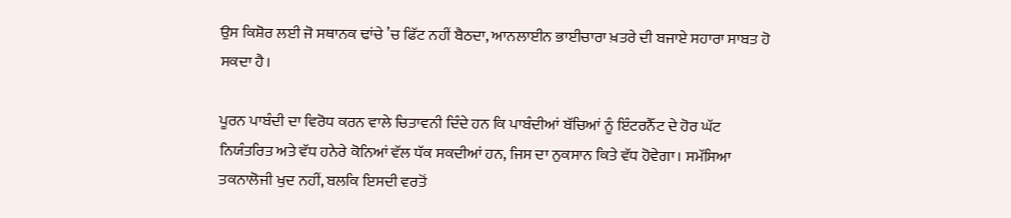ਉਸ ਕਿਸ਼ੋਰ ਲਈ ਜੋ ਸਥਾਨਕ ਢਾਂਚੇ ’ਚ ਫਿੱਟ ਨਹੀਂ ਬੈਠਦਾ, ਆਨਲਾਈਨ ਭਾਈਚਾਰਾ ਖ਼ਤਰੇ ਦੀ ਬਜਾਏ ਸਹਾਰਾ ਸਾਬਤ ਹੋ ਸਕਦਾ ਹੈ।

ਪੂਰਨ ਪਾਬੰਦੀ ਦਾ ਵਿਰੋਧ ਕਰਨ ਵਾਲੇ ਚਿਤਾਵਨੀ ਦਿੰਦੇ ਹਨ ਕਿ ਪਾਬੰਦੀਆਂ ਬੱਚਿਆਂ ਨੂੰ ਇੰਟਰਨੈੱਟ ਦੇ ਹੋਰ ਘੱਟ ਨਿਯੰਤਰਿਤ ਅਤੇ ਵੱਧ ਹਨੇਰੇ ਕੋਨਿਆਂ ਵੱਲ ਧੱਕ ਸਕਦੀਆਂ ਹਨ, ਜਿਸ ਦਾ ਨੁਕਸਾਨ ਕਿਤੇ ਵੱਧ ਹੋਵੇਗਾ। ਸਮੱਸਿਆ ਤਕਨਾਲੋਜੀ ਖੁਦ ਨਹੀਂ, ਬਲਕਿ ਇਸਦੀ ਵਰਤੋਂ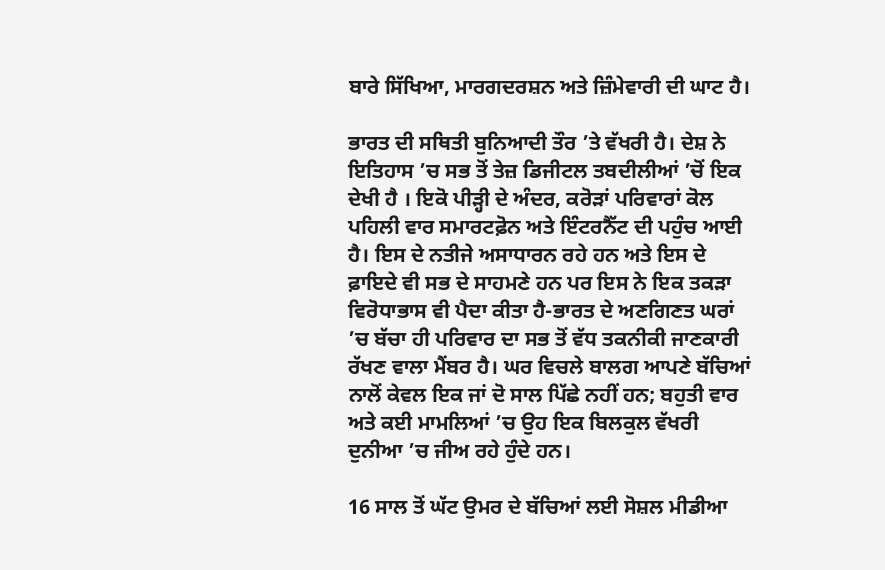ਬਾਰੇ ਸਿੱਖਿਆ, ਮਾਰਗਦਰਸ਼ਨ ਅਤੇ ਜ਼ਿੰਮੇਵਾਰੀ ਦੀ ਘਾਟ ਹੈ।

ਭਾਰਤ ਦੀ ਸਥਿਤੀ ਬੁਨਿਆਦੀ ਤੌਰ ’ਤੇ ਵੱਖਰੀ ਹੈ। ਦੇਸ਼ ਨੇ ਇਤਿਹਾਸ ’ਚ ਸਭ ਤੋਂ ਤੇਜ਼ ਡਿਜੀਟਲ ਤਬਦੀਲੀਆਂ ’ਚੋਂ ਇਕ ਦੇਖੀ ਹੈ । ਇਕੋ ਪੀੜ੍ਹੀ ਦੇ ਅੰਦਰ, ਕਰੋੜਾਂ ਪਰਿਵਾਰਾਂ ਕੋਲ ਪਹਿਲੀ ਵਾਰ ਸਮਾਰਟਫ਼ੋਨ ਅਤੇ ਇੰਟਰਨੈੱਟ ਦੀ ਪਹੁੰਚ ਆਈ ਹੈ। ਇਸ ਦੇ ਨਤੀਜੇ ਅਸਾਧਾਰਨ ਰਹੇ ਹਨ ਅਤੇ ਇਸ ਦੇ ਫ਼ਾਇਦੇ ਵੀ ਸਭ ਦੇ ਸਾਹਮਣੇ ਹਨ ਪਰ ਇਸ ਨੇ ਇਕ ਤਕੜਾ ਵਿਰੋਧਾਭਾਸ ਵੀ ਪੈਦਾ ਕੀਤਾ ਹੈ-ਭਾਰਤ ਦੇ ਅਣਗਿਣਤ ਘਰਾਂ ’ਚ ਬੱਚਾ ਹੀ ਪਰਿਵਾਰ ਦਾ ਸਭ ਤੋਂ ਵੱਧ ਤਕਨੀਕੀ ਜਾਣਕਾਰੀ ਰੱਖਣ ਵਾਲਾ ਮੈਂਬਰ ਹੈ। ਘਰ ਵਿਚਲੇ ਬਾਲਗ ਆਪਣੇ ਬੱਚਿਆਂ ਨਾਲੋਂ ਕੇਵਲ ਇਕ ਜਾਂ ਦੋ ਸਾਲ ਪਿੱਛੇ ਨਹੀਂ ਹਨ; ਬਹੁਤੀ ਵਾਰ ਅਤੇ ਕਈ ਮਾਮਲਿਆਂ ’ਚ ਉਹ ਇਕ ਬਿਲਕੁਲ ਵੱਖਰੀ ਦੁਨੀਆ ’ਚ ਜੀਅ ਰਹੇ ਹੁੰਦੇ ਹਨ।

16 ਸਾਲ ਤੋਂ ਘੱਟ ਉਮਰ ਦੇ ਬੱਚਿਆਂ ਲਈ ਸੋਸ਼ਲ ਮੀਡੀਆ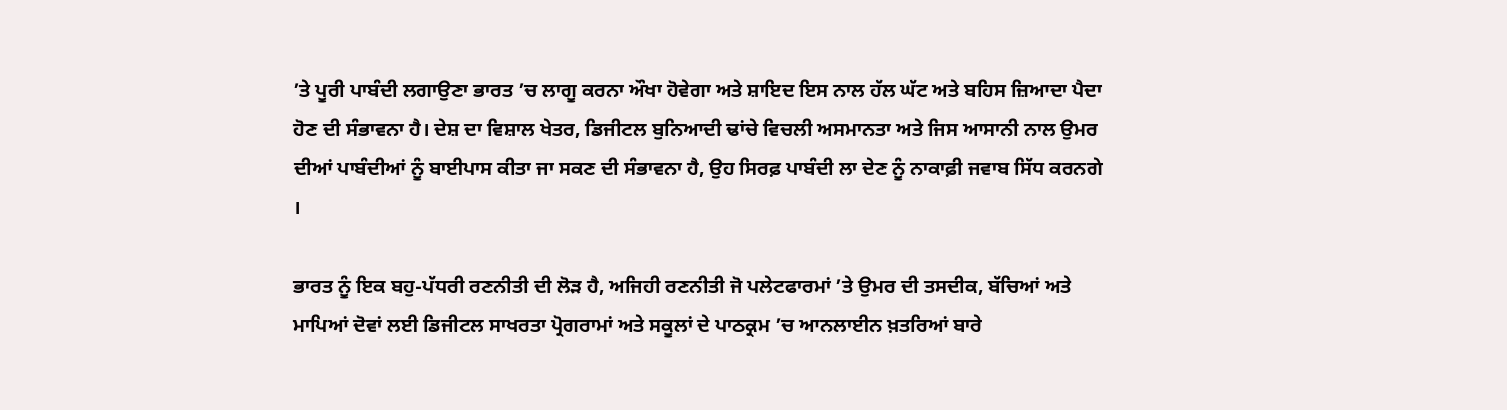’ਤੇ ਪੂਰੀ ਪਾਬੰਦੀ ਲਗਾਉਣਾ ਭਾਰਤ ’ਚ ਲਾਗੂ ਕਰਨਾ ਔਖਾ ਹੋਵੇਗਾ ਅਤੇ ਸ਼ਾਇਦ ਇਸ ਨਾਲ ਹੱਲ ਘੱਟ ਅਤੇ ਬਹਿਸ ਜ਼ਿਆਦਾ ਪੈਦਾ ਹੋਣ ਦੀ ਸੰਭਾਵਨਾ ਹੈ। ਦੇਸ਼ ਦਾ ਵਿਸ਼ਾਲ ਖੇਤਰ, ਡਿਜੀਟਲ ਬੁਨਿਆਦੀ ਢਾਂਚੇ ਵਿਚਲੀ ਅਸਮਾਨਤਾ ਅਤੇ ਜਿਸ ਆਸਾਨੀ ਨਾਲ ਉਮਰ ਦੀਆਂ ਪਾਬੰਦੀਆਂ ਨੂੰ ਬਾਈਪਾਸ ਕੀਤਾ ਜਾ ਸਕਣ ਦੀ ਸੰਭਾਵਨਾ ਹੈ, ਉਹ ਸਿਰਫ਼ ਪਾਬੰਦੀ ਲਾ ਦੇਣ ਨੂੰ ਨਾਕਾਫ਼ੀ ਜਵਾਬ ਸਿੱਧ ਕਰਨਗੇ ।

ਭਾਰਤ ਨੂੰ ਇਕ ਬਹੁ-ਪੱਧਰੀ ਰਣਨੀਤੀ ਦੀ ਲੋੜ ਹੈ, ਅਜਿਹੀ ਰਣਨੀਤੀ ਜੋ ਪਲੇਟਫਾਰਮਾਂ ’ਤੇ ਉਮਰ ਦੀ ਤਸਦੀਕ, ਬੱਚਿਆਂ ਅਤੇ ਮਾਪਿਆਂ ਦੋਵਾਂ ਲਈ ਡਿਜੀਟਲ ਸਾਖਰਤਾ ਪ੍ਰੋਗਰਾਮਾਂ ਅਤੇ ਸਕੂਲਾਂ ਦੇ ਪਾਠਕ੍ਰਮ ’ਚ ਆਨਲਾਈਨ ਖ਼ਤਰਿਆਂ ਬਾਰੇ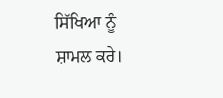ਸਿੱਖਿਆ ਨੂੰ ਸ਼ਾਮਲ ਕਰੇ।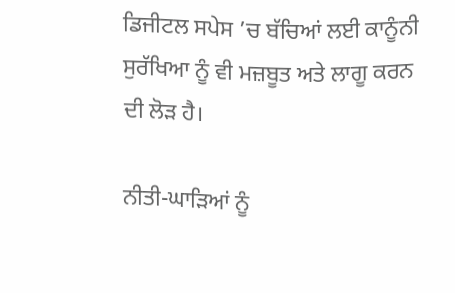ਡਿਜੀਟਲ ਸਪੇਸ ’ਚ ਬੱਚਿਆਂ ਲਈ ਕਾਨੂੰਨੀ ਸੁਰੱਖਿਆ ਨੂੰ ਵੀ ਮਜ਼ਬੂਤ ਅਤੇ ਲਾਗੂ ਕਰਨ ਦੀ ਲੋੜ ਹੈ।

ਨੀਤੀ-ਘਾੜਿਆਂ ਨੂੰ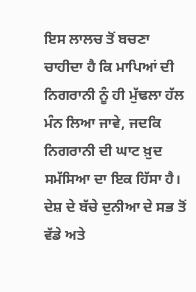ਇਸ ਲਾਲਚ ਤੋਂ ਬਚਣਾ ਚਾਹੀਦਾ ਹੈ ਕਿ ਮਾਪਿਆਂ ਦੀ ਨਿਗਰਾਨੀ ਨੂੰ ਹੀ ਮੁੱਢਲਾ ਹੱਲ ਮੰਨ ਲਿਆ ਜਾਵੇ, ਜਦਕਿ ਨਿਗਰਾਨੀ ਦੀ ਘਾਟ ਖ਼ੁਦ ਸਮੱਸਿਆ ਦਾ ਇਕ ਹਿੱਸਾ ਹੈ। ਦੇਸ਼ ਦੇ ਬੱਚੇ ਦੁਨੀਆ ਦੇ ਸਭ ਤੋਂ ਵੱਡੇ ਅਤੇ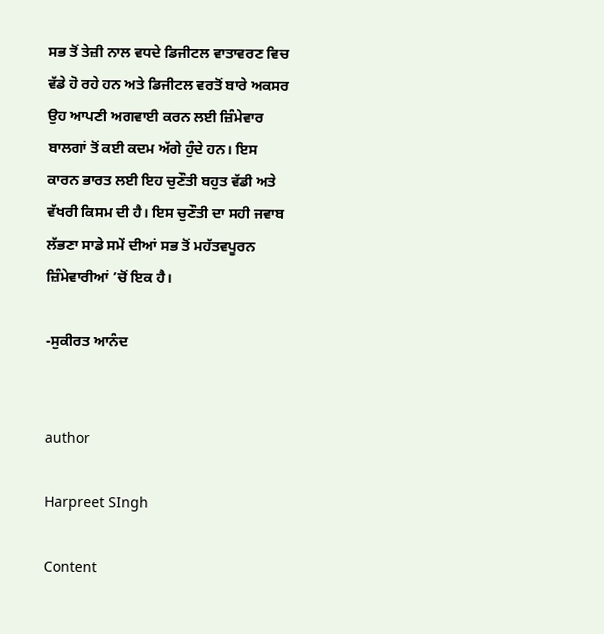ਸਭ ਤੋਂ ਤੇਜ਼ੀ ਨਾਲ ਵਧਦੇ ਡਿਜੀਟਲ ਵਾਤਾਵਰਣ ਵਿਚ ਵੱਡੇ ਹੋ ਰਹੇ ਹਨ ਅਤੇ ਡਿਜੀਟਲ ਵਰਤੋਂ ਬਾਰੇ ਅਕਸਰ ਉਹ ਆਪਣੀ ਅਗਵਾਈ ਕਰਨ ਲਈ ਜ਼ਿੰਮੇਵਾਰ ਬਾਲਗਾਂ ਤੋਂ ਕਈ ਕਦਮ ਅੱਗੇ ਹੁੰਦੇ ਹਨ। ਇਸ ਕਾਰਨ ਭਾਰਤ ਲਈ ਇਹ ਚੁਣੌਤੀ ਬਹੁਤ ਵੱਡੀ ਅਤੇ ਵੱਖਰੀ ਕਿਸਮ ਦੀ ਹੈ। ਇਸ ਚੁਣੌਤੀ ਦਾ ਸਹੀ ਜਵਾਬ ਲੱਭਣਾ ਸਾਡੇ ਸਮੇਂ ਦੀਆਂ ਸਭ ਤੋਂ ਮਹੱਤਵਪੂਰਨ ਜ਼ਿੰਮੇਵਾਰੀਆਂ ’ਚੋਂ ਇਕ ਹੈ।

-ਸੁਕੀਰਤ ਆਨੰਦ


author

Harpreet SIngh

Content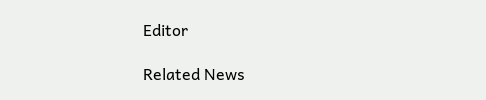Editor

Related News